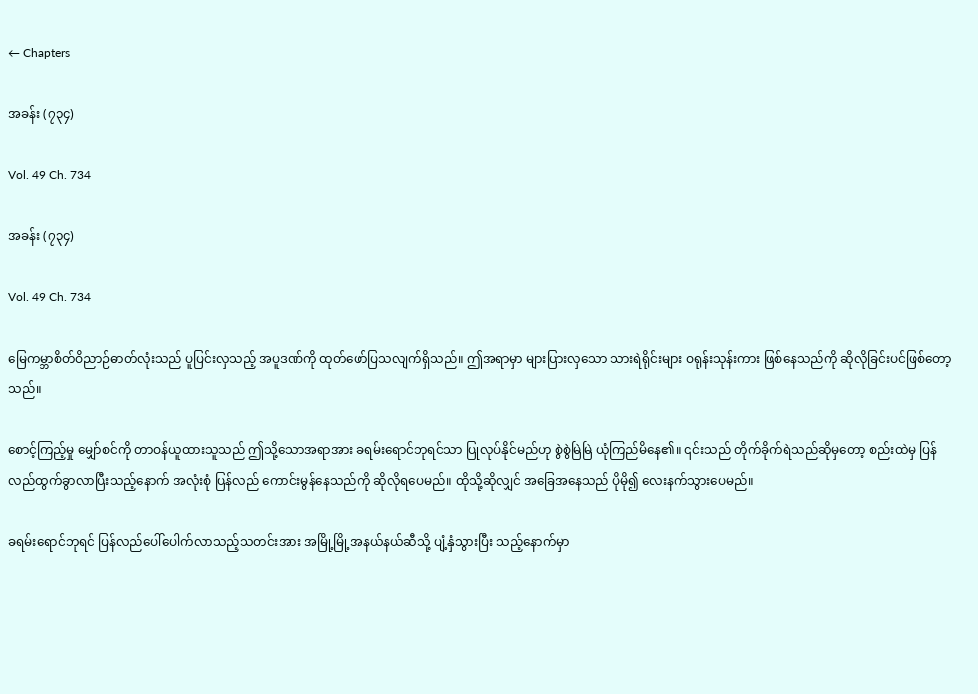← Chapters

အခန်း (၇၃၄)

Vol. 49 Ch. 734

အခန်း (၇၃၄)

Vol. 49 Ch. 734

မြေကမ္ဘာစိတ်ဝိညာဉ်ဓာတ်လုံးသည် ပူပြင်းလှသည့် အပူဒဏ်ကို ထုတ်ဖော်ပြသလျက်ရှိသည်။ ဤအရာမှာ များပြားလှသော သားရဲရိုင်းများ ဝရုန်းသုန်းကား ဖြစ်နေသည်ကို ဆိုလိုခြင်းပင်ဖြစ်တော့သည်။

စောင့်ကြည့်မှု မျှော်စင်ကို တာဝန်ယူထားသူသည် ဤသို့သောအရာအား ခရမ်းရောင်ဘုရင်သာ ပြုလုပ်နိုင်မည်ဟု စွဲစွဲမြဲမြဲ ယုံကြည်မိနေ၏။ ၎င်းသည် တိုက်ခိုက်ရဲသည်ဆိုမှတော့ စည်းထဲမှ ပြန်လည်ထွက်ခွာလာပြီးသည့်နောက် အလုံးစုံ ပြန်လည် ကောင်းမွန်နေသည်ကို ဆိုလိုရပေမည်။ ထိုသို့ဆိုလျှင် အခြေအနေသည် ပိုမို၍ လေးနက်သွားပေမည်။

ခရမ်းရောင်ဘုရင် ပြန်လည်ပေါ်ပေါက်လာသည့်သတင်းအား အမြို့မြို့အနယ်နယ်ဆီသို့ ပျံ့နှံသွားပြီး သည့်နောက်မှာ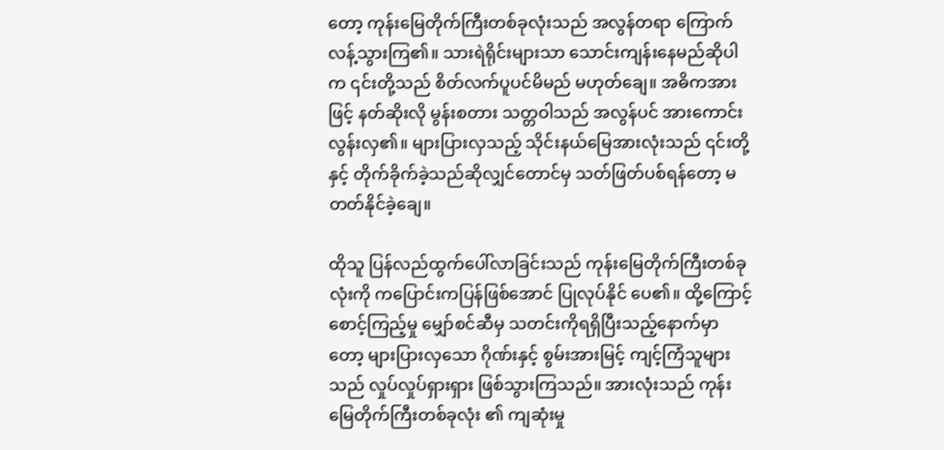တော့ ကုန်းမြေတိုက်ကြီးတစ်ခုလုံးသည် အလွန်တရာ ကြောက်လန့်သွားကြ၏။ သားရဲရိုင်းများသာ သောင်းကျန်းနေမည်ဆိုပါက ၎င်းတို့သည် စိတ်လက်ပူပင်မိမည် မဟုတ်ချေ။ အဓိကအားဖြင့် နတ်ဆိုးလို မွန်းစတား သတ္တဝါသည် အလွန်ပင် အားကောင်းလွန်းလှ၏။ များပြားလှသည့် သိုင်းနယ်မြေအားလုံးသည် ၎င်းတို့နှင့် တိုက်ခိုက်ခဲ့သည်ဆိုလျှင်တောင်မှ သတ်ဖြတ်ပစ်ရန်တော့ မတတ်နိုင်ခဲ့ချေ။

ထိုသူ ပြန်လည်ထွက်ပေါ်လာခြင်းသည် ကုန်းမြေတိုက်ကြီးတစ်ခုလုံးကို ကပြောင်းကပြန်ဖြစ်အောင် ပြုလုပ်နိုင် ပေ၏။ ထို့ကြောင့် စောင့်ကြည့်မှု မျှော်စင်ဆီမှ သတင်းကိုရရှိပြီးသည့်နောက်မှာတော့ များပြားလှသော ဂိုဏ်းနှင့် စွမ်းအားမြင့် ကျင့်ကြံသူများသည် လှုပ်လှုပ်ရှားရှား ဖြစ်သွားကြသည်။ အားလုံးသည် ကုန်းမြေတိုက်ကြီးတစ်ခုလုံး ၏ ကျဆုံးမှု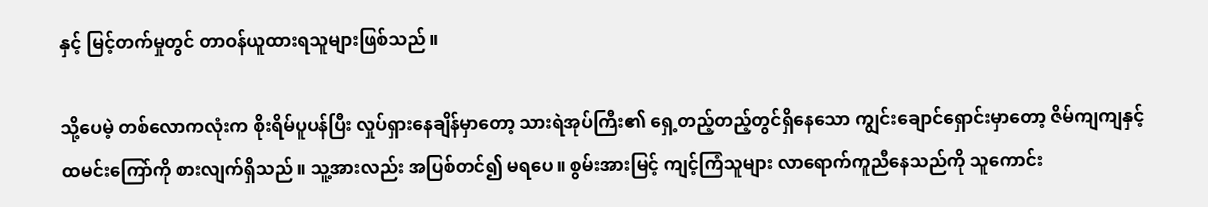နှင့် မြင့်တက်မှုတွင် တာဝန်ယူထားရသူများဖြစ်သည်။

သို့ပေမဲ့ တစ်လောကလုံးက စိုးရိမ်ပူပန်ပြီး လှုပ်ရှားနေချိန်မှာတော့ သားရဲအုပ်ကြီး၏ ရှေ့တည့်တည့်တွင်ရှိနေသော ကျွင်းချောင်ရှောင်းမှာတော့ ဇိမ်ကျကျနှင့် ထမင်းကြော်ကို စားလျက်ရှိသည်။ သူ့အားလည်း အပြစ်တင်၍ မရပေ။ စွမ်းအားမြင့် ကျင့်ကြံသူများ လာရောက်ကူညီနေသည်ကို သူကောင်း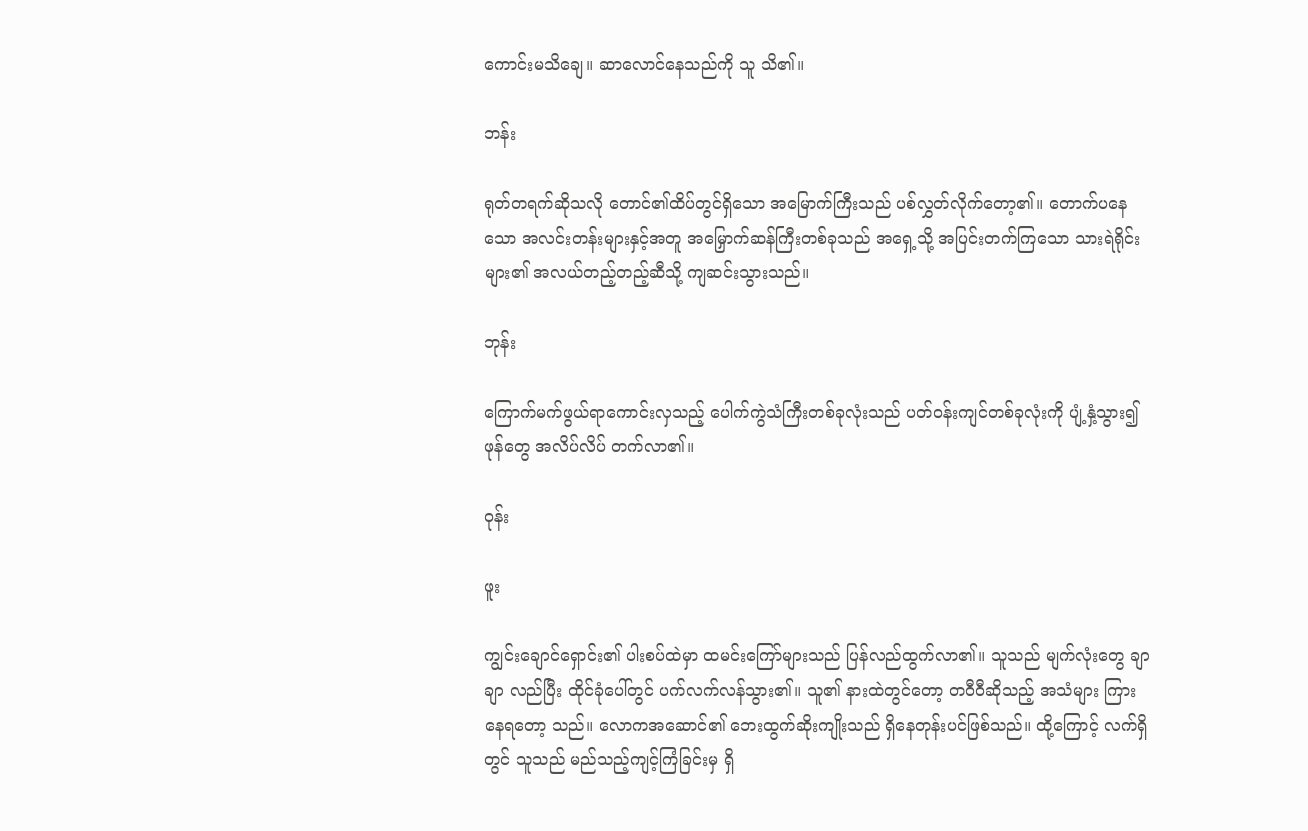ကောင်းမသိချေ။ ဆာလောင်နေသည်ကို သူ သိ၏။

ဘန်း

ရုတ်တရက်ဆိုသလို တောင်၏ထိပ်တွင်ရှိသော အမြောက်ကြီးသည် ပစ်လွှတ်လိုက်တော့၏။ တောက်ပနေသော အလင်းတန်းများနှင့်အတူ အမြှောက်ဆန်ကြီးတစ်ခုသည် အရှေ့သို့ အပြင်းတက်ကြသော သားရဲရိုင်းများ၏ အလယ်တည့်တည့်ဆီသို့ ကျဆင်းသွားသည်။

ဘုန်း

ကြောက်မက်ဖွယ်ရာကောင်းလှသည့် ပေါက်ကွဲသံကြီးတစ်ခုလုံးသည် ပတ်ဝန်းကျင်တစ်ခုလုံးကို ပျံ့နှံ့သွား၍ ဖုန်တွေ အလိပ်လိပ် တက်လာ၏။

ဝုန်း

ဖူး

ကျွင်းချောင်ရှောင်း၏ ပါးစပ်ထဲမှာ ထမင်းကြော်များသည် ပြန်လည်ထွက်လာ၏။ သူသည် မျက်လုံးတွေ ချာချာ လည်ပြီး ထိုင်ခုံပေါ်တွင် ပက်လက်လန်သွား၏။ သူ၏ နားထဲတွင်တော့ တဝီဝီဆိုသည့် အသံများ ကြားနေရတော့ သည်။ လောကအဆောင်၏ ဘေးထွက်ဆိုးကျိုးသည် ရှိနေတုန်းပင်ဖြစ်သည်။ ထို့ကြောင့် လက်ရှိတွင် သူသည် မည်သည့်ကျင့်ကြံခြင်းမှ ရှိ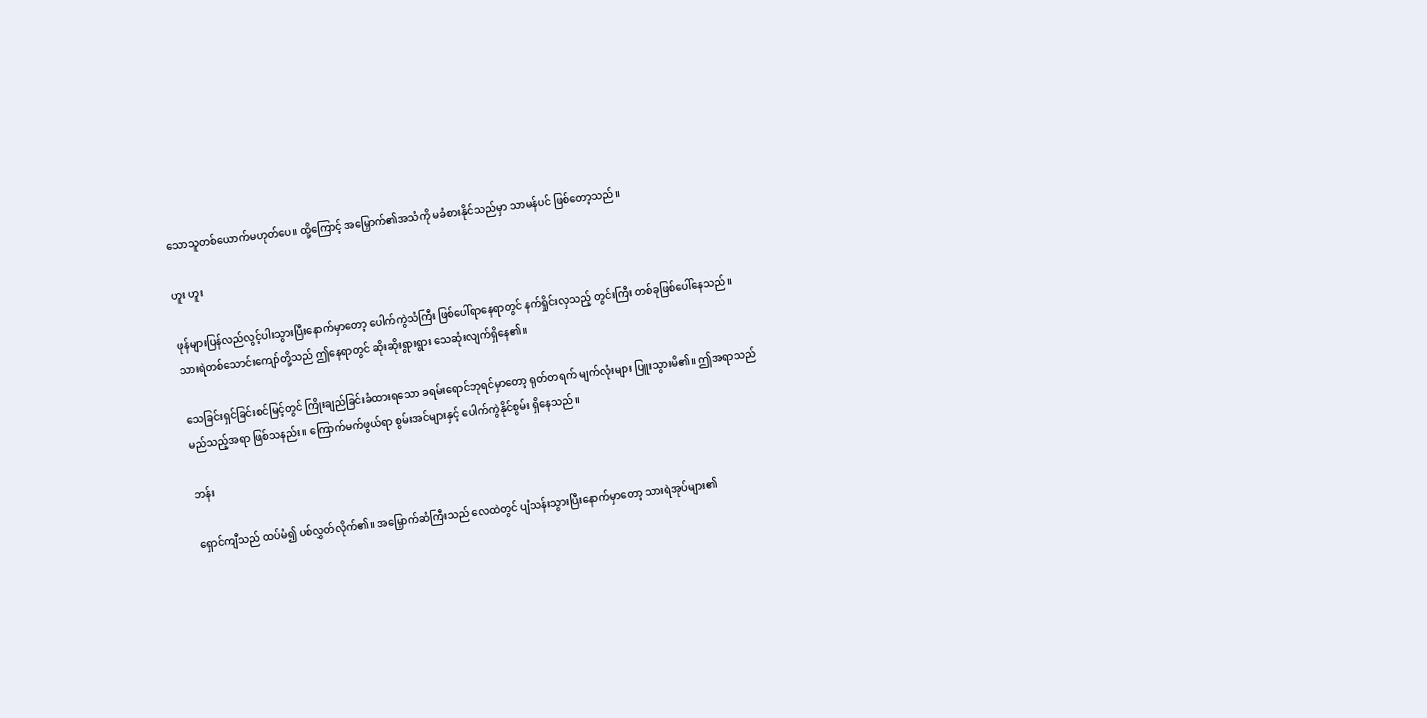သောသူတစ်ယောက်မဟုတ်ပေ။ ထို့ကြောင့် အမြှောက်၏အသံကို မခံစားနိုင်သည်မှာ သာမန်ပင် ဖြစ်တော့သည်။

ဟူး ဟူး

ဖုန်များပြန်လည်လွင့်ပါးသွားပြီးနောက်မှာတော့ ပေါက်ကွဲသံကြီး ဖြစ်ပေါ်ရာနေရာတွင် နက်ရှိုင်းလှသည့် တွင်းကြီး တစ်ခုဖြစ်ပေါ်နေသည်။ သားရဲတစ်သောင်းကျော်တို့သည် ဤနေရာတွင် ဆိုးဆိုးရွားရွား သေဆုံးလျက်ရှိနေ၏။

သေခြင်းရှင်ခြင်းစင်မြင့်တွင် ကြိုးချည်ခြင်းခံထားရသော ခရမ်းရောင်ဘုရင်မှာတော့ ရုတ်တရက် မျက်လုံးများ ပြူးသွားမိ၏။ ဤအရာသည် မည်သည့်အရာ ဖြစ်သနည်း။ ကြောက်မက်ဖွယ်ရာ စွမ်းအင်များနှင့် ပေါက်ကွဲနိုင်စွမ်း ရှိနေသည်။

ဘန်း

ရှောင်ကျီသည် ထပ်မံ၍ ပစ်လွှတ်လိုက်၏။ အမြှောက်ဆံကြီးသည် လေထဲတွင် ပျံသန်းသွားပြီးနောက်မှာတော့ သားရဲအုပ်များ၏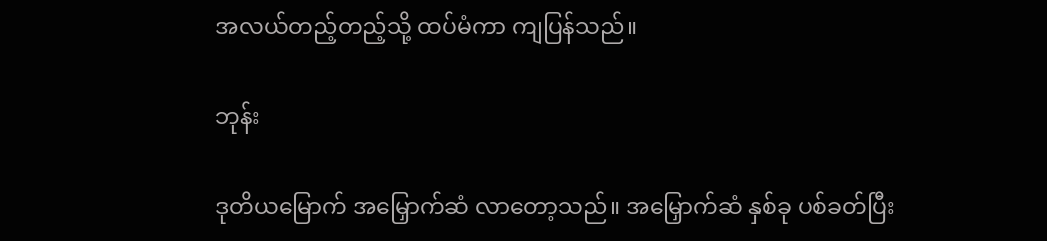အလယ်တည့်တည့်သို့ ထပ်မံကာ ကျပြန်သည်။

ဘုန်း

ဒုတိယမြောက် အမြှောက်ဆံ လာတော့သည်။ အမြှောက်ဆံ နှစ်ခု ပစ်ခတ်ပြီး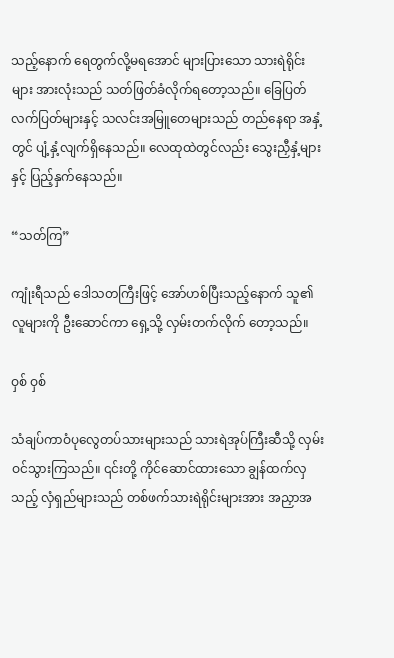သည့်နောက် ရေတွက်လို့မရအောင် များပြားသော သားရဲရိုင်းများ အားလုံးသည် သတ်ဖြတ်ခံလိုက်ရတော့သည်။ ခြေပြတ်လက်ပြတ်များနှင့် သလင်းအမြူတေများသည် တည်နေရာ အနှံ့တွင် ပျံ့နှံ့လျက်ရှိနေသည်။ လေထုထဲတွင်လည်း သွေးညှီနှံ့များနှင့် ပြည့်နှက်နေသည်။

“သတ်ကြ”

ကျုံးရီသည် ဒေါသတကြီးဖြင့် အော်ဟစ်ပြီးသည့်နောက် သူ၏လူများကို ဦးဆောင်ကာ ရှေ့သို့ လှမ်းတက်လိုက် တော့သည်။

ဝှစ် ဝှစ်

သံချပ်ကာဝံပုလွေတပ်သားများသည် သားရဲအုပ်ကြီးဆီသို့ လှမ်းဝင်သွားကြသည်။ ၎င်းတို့ ကိုင်ဆောင်ထားသော ချွန်ထက်လှသည့် လှံရှည်များသည် တစ်ဖက်သားရဲရိုင်းများအား အညှာအ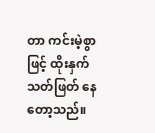တာ ကင်းမဲ့စွာဖြင့် ထိုးနှက် သတ်ဖြတ် နေတော့သည်။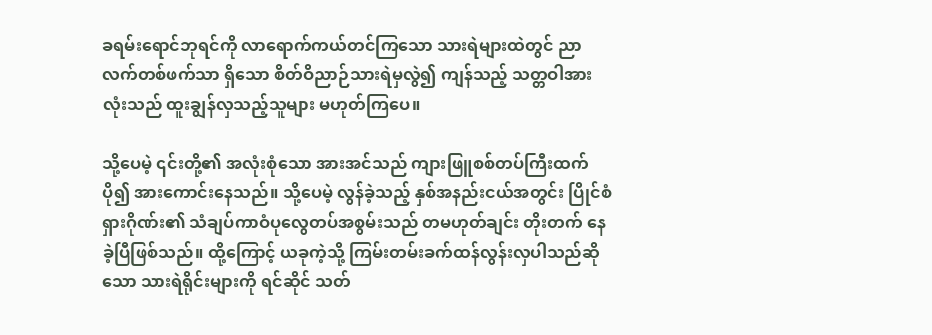ခရမ်းရောင်ဘုရင်ကို လာရောက်ကယ်တင်ကြသော သားရဲများထဲတွင် ညာလက်တစ်ဖက်သာ ရှိသော စိတ်ဝိညာဉ်သားရဲမှလွဲ၍ ကျန်သည့် သတ္တဝါအားလုံးသည် ထူးချွန်လှသည့်သူများ မဟုတ်ကြပေ။

သို့ပေမဲ့ ၎င်းတို့၏ အလုံးစုံသော အားအင်သည် ကျားဖြူစစ်တပ်ကြီးထက် ပို၍ အားကောင်းနေသည်။ သို့ပေမဲ့ လွန်ခဲ့သည့် နှစ်အနည်းငယ်အတွင်း ပြိုင်စံရှားဂိုဏ်း၏ သံချပ်ကာဝံပုလွေတပ်အစွမ်းသည် တမဟုတ်ချင်း တိုးတက် နေခဲ့ပြီဖြစ်သည်။ ထို့ကြောင့် ယခုကဲ့သို့ ကြမ်းတမ်းခက်ထန်လွန်းလှပါသည်ဆိုသော သားရဲရိုင်းများကို ရင်ဆိုင် သတ်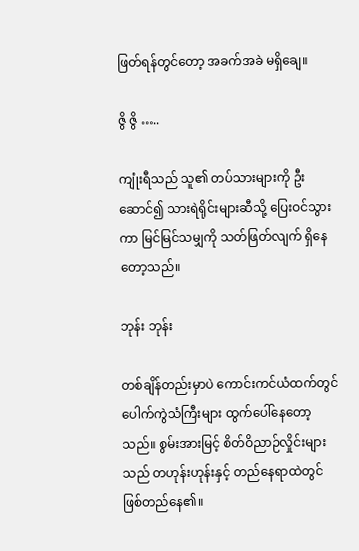ဖြတ်ရန်တွင်တော့ အခက်အခဲ မရှိချေ။

ဇွိ ဇွိ …..

ကျုံးရီသည် သူ၏ တပ်သားများကို ဦးဆောင်၍ သားရဲရိုင်းများဆီသို့ ပြေးဝင်သွားကာ မြင်မြင်သမျှကို သတ်ဖြတ်လျက် ရှိနေတော့သည်။

ဘုန်း ဘုန်း

တစ်ချိန်တည်းမှာပဲ ကောင်းကင်ယံထက်တွင် ပေါက်ကွဲသံကြီးများ ထွက်ပေါ်နေတော့သည်။ စွမ်းအားမြင့် စိတ်ဝိညာဉ်လှိုင်းများသည် တဟုန်းဟုန်းနှင့် တည်နေရာထဲတွင် ဖြစ်တည်နေ၏။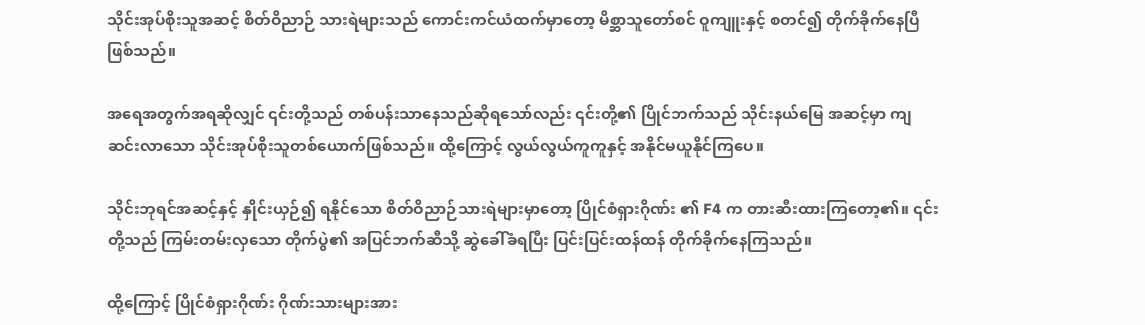သိုင်းအုပ်စိုးသူအဆင့် စိတ်ဝိညာဉ် သားရဲများသည် ကောင်းကင်ယံထက်မှာတော့ မိစ္ဆာသူတော်စင် ဝူကျူးနှင့် စတင်၍ တိုက်ခိုက်နေပြီဖြစ်သည်။

အရေအတွက်အရဆိုလျှင် ၎င်းတို့သည် တစ်ပန်းသာနေသည်ဆိုရသော်လည်း ၎င်းတို့၏ ပြိုင်ဘက်သည် သိုင်းနယ်မြေ အဆင့်မှာ ကျဆင်းလာသော သိုင်းအုပ်စိုးသူတစ်ယောက်ဖြစ်သည်။ ထို့ကြောင့် လွယ်လွယ်ကူကူနှင့် အနိုင်မယူနိုင်ကြပေ။

သိုင်းဘုရင်အဆင့်နှင့် နှိုင်းယှဉ်၍ ရနိုင်သော စိတ်ဝိညာဉ်သားရဲများမှာတော့ ပြိုင်စံရှားဂိုဏ်း ၏ F4 က တားဆီးထားကြတော့၏။ ၎င်းတို့သည် ကြမ်းတမ်းလှသော တိုက်ပွဲ၏ အပြင်ဘက်ဆီသို့ ဆွဲခေါ်ခံရပြီး ပြင်းပြင်းထန်ထန် တိုက်ခိုက်နေကြသည်။

ထို့ကြောင့် ပြိုင်စံရှားဂိုဏ်း ဂိုဏ်းသားများအား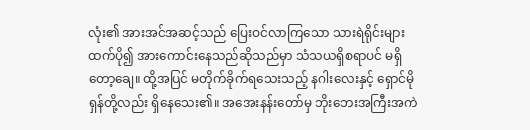လုံး၏ အားအင်အဆင့်သည် ပြေးဝင်လာကြသော သားရဲရိုင်းများ ထက်ပို၍ အားကောင်းနေသည်ဆိုသည်မှာ သံသယရှိစရာပင် မရှိတော့ချေ။ ထို့အပြင် မတိုက်ခိုက်ရသေးသည့် နဂါးလေးနှင့် ရှောင်မိုရှန်တို့လည်း ရှိနေသေး၏။ အအေးနန်းတော်မှ ဘိုးဘေးအကြီးအကဲ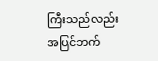ကြီးသည်လည်း အပြင်ဘက်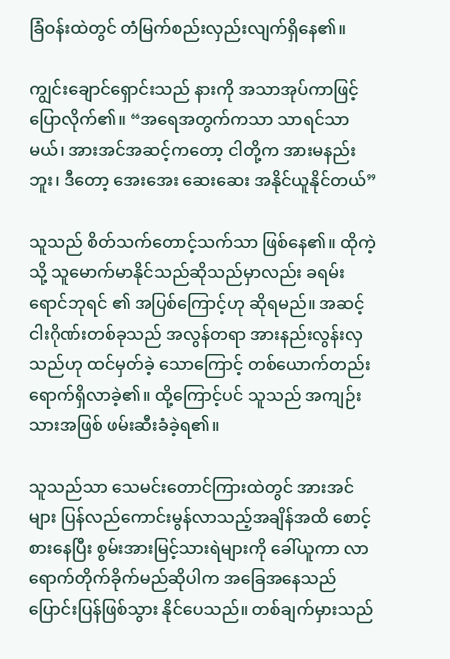ခြံဝန်းထဲတွင် တံမြက်စည်းလှည်းလျက်ရှိနေ၏။

ကျွင်းချောင်ရှောင်းသည် နားကို အသာအုပ်ကာဖြင့် ပြောလိုက်၏။ “အရေအတွက်ကသာ သာရင်သာမယ်၊ အားအင်အဆင့်ကတော့ ငါတို့က အားမနည်းဘူး၊ ဒီတော့ အေးအေး ဆေးဆေး အနိုင်ယူနိုင်တယ်”

သူသည် စိတ်သက်တောင့်သက်သာ ဖြစ်နေ၏။ ထိုကဲ့သို့ သူမောက်မာနိုင်သည်ဆိုသည်မှာလည်း ခရမ်းရောင်ဘုရင် ၏ အပြစ်ကြောင့်ဟု ဆိုရမည်။ အဆင့်ငါးဂိုဏ်းတစ်ခုသည် အလွန်တရာ အားနည်းလွန်းလှသည်ဟု ထင်မှတ်ခဲ့ သောကြောင့် တစ်ယောက်တည်း ရောက်ရှိလာခဲ့၏။ ထို့ကြောင့်ပင် သူသည် အကျဉ်းသားအဖြစ် ဖမ်းဆီးခံခဲ့ရ၏။

သူသည်သာ သေမင်းတောင်ကြားထဲတွင် အားအင်များ ပြန်လည်ကောင်းမွန်လာသည့်အချိန်အထိ စောင့်စားနေပြီး စွမ်းအားမြင့်သားရဲများကို ခေါ်ယူကာ လာရောက်တိုက်ခိုက်မည်ဆိုပါက အခြေအနေသည် ပြောင်းပြန်ဖြစ်သွား နိုင်ပေသည်။ တစ်ချက်မှားသည်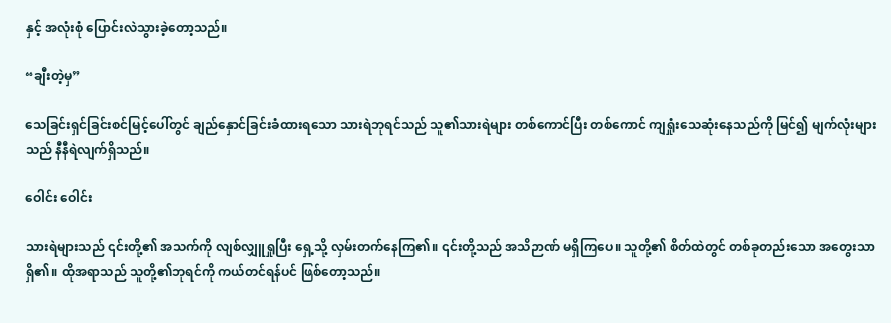နှင့် အလုံးစုံ ပြောင်းလဲသွားခဲ့တော့သည်။

“ချီးတဲ့မှ”

သေခြင်းရှင်ခြင်းစင်မြင့်ပေါ်တွင် ချည်နှောင်ခြင်းခံထားရသော သားရဲဘုရင်သည် သူ၏သားရဲများ တစ်ကောင်ပြီး တစ်ကောင် ကျရှုံးသေဆုံးနေသည်ကို မြင်၍ မျက်လုံးများသည် နီနီရဲလျက်ရှိသည်။

ဝေါင်း ဝေါင်း

သားရဲများသည် ၎င်းတို့၏ အသက်ကို လျစ်လျှူရှုပြီး ရှေ့သို့ လှမ်းတက်နေကြ၏။ ၎င်းတို့သည် အသိဉာဏ် မရှိကြပေ။ သူတို့၏ စိတ်ထဲတွင် တစ်ခုတည်းသော အတွေးသာရှိ၏။ ထိုအရာသည် သူတို့၏ဘုရင်ကို ကယ်တင်ရန်ပင် ဖြစ်တော့သည်။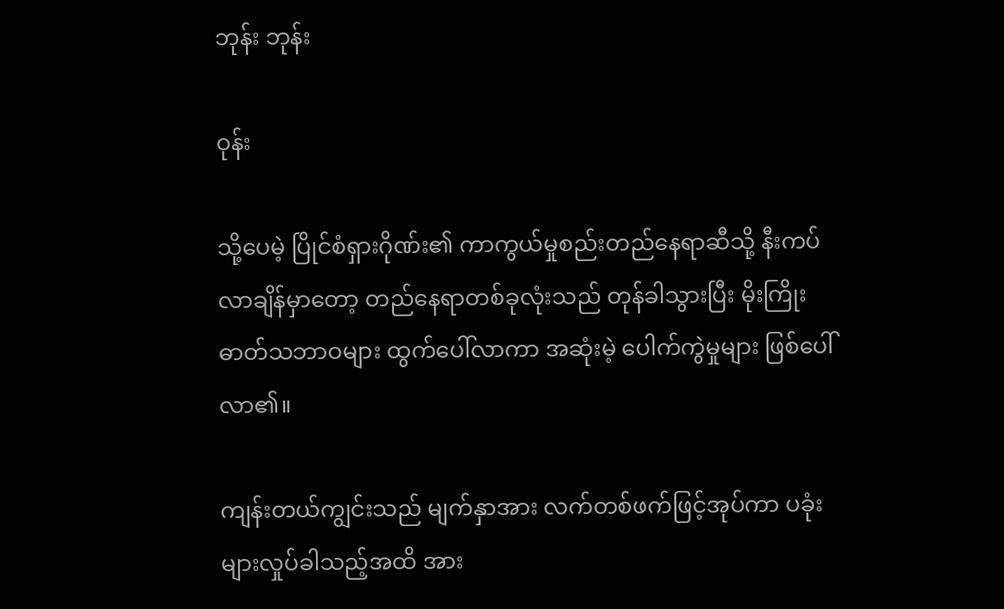ဘုန်း ဘုန်း

ဝုန်း

သို့ပေမဲ့ ပြိုင်စံရှားဂိုဏ်း၏ ကာကွယ်မှုစည်းတည်နေရာဆီသို့ နီးကပ်လာချိန်မှာတော့ တည်နေရာတစ်ခုလုံးသည် တုန်ခါသွားပြီး မိုးကြိုးဓာတ်သဘာဝများ ထွက်ပေါ်လာကာ အဆုံးမဲ့ ပေါက်ကွဲမှုများ ဖြစ်ပေါ်လာ၏။

ကျန်းတယ်ကျွင်းသည် မျက်နှာအား လက်တစ်ဖက်ဖြင့်အုပ်ကာ ပခုံးများလှုပ်ခါသည့်အထိ အား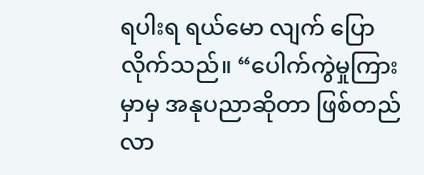ရပါးရ ရယ်မော လျက် ပြောလိုက်သည်။ “ပေါက်ကွဲမှုကြားမှာမှ အနုပညာဆိုတာ ဖြစ်တည်လာ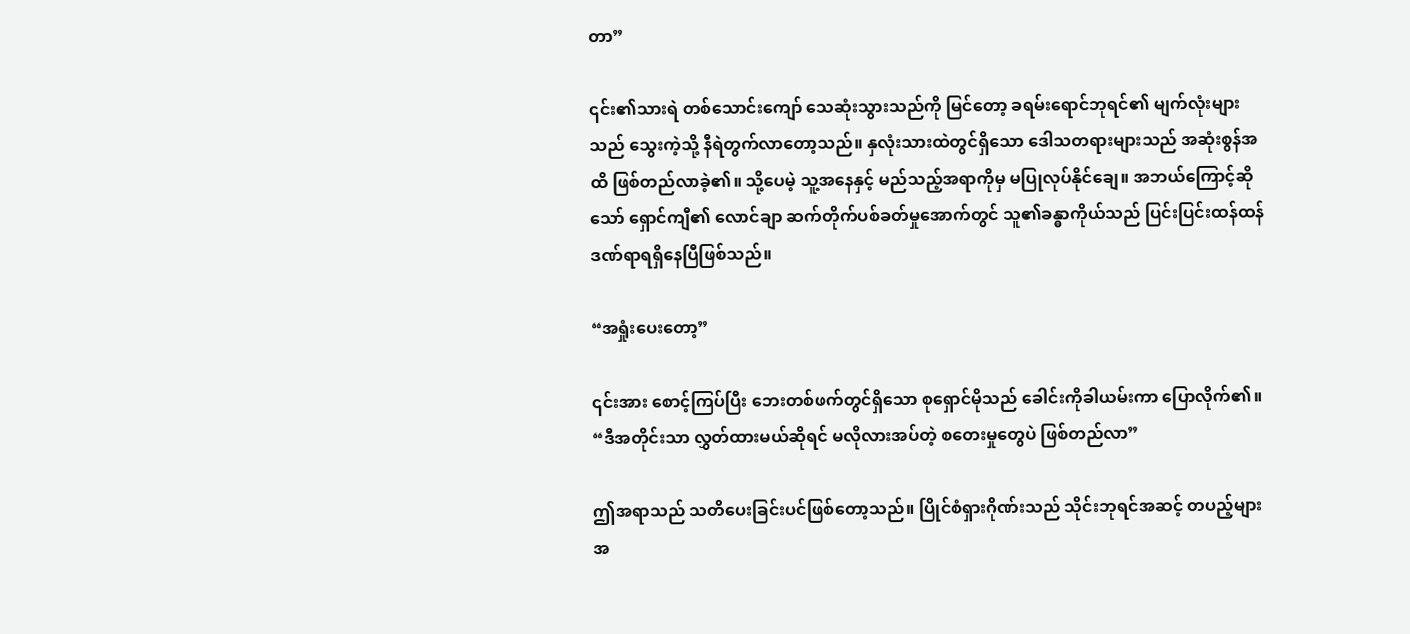တာ”

၎င်း၏သားရဲ တစ်သောင်းကျော် သေဆုံးသွားသည်ကို မြင်တော့ ခရမ်းရောင်ဘုရင်၏ မျက်လုံးများသည် သွေးကဲ့သို့ နီရဲတွက်လာတော့သည်။ နှလုံးသားထဲတွင်ရှိသော ဒေါသတရားများသည် အဆုံးစွန်အထိ ဖြစ်တည်လာခဲ့၏။ သို့ပေမဲ့ သူ့အနေနှင့် မည်သည့်အရာကိုမှ မပြုလုပ်နိုင်ချေ။ အဘယ်ကြောင့်ဆိုသော် ရှောင်ကျီ၏ လောင်ချာ ဆက်တိုက်ပစ်ခတ်မှုအောက်တွင် သူ၏ခန္ဓာကိုယ်သည် ပြင်းပြင်းထန်ထန် ဒဏ်ရာရရှိနေပြီဖြစ်သည်။

“အရှုံးပေးတော့”

၎င်းအား စောင့်ကြပ်ပြီး ဘေးတစ်ဖက်တွင်ရှိသော စုရှောင်မိုသည် ခေါင်းကိုခါယမ်းကာ ပြောလိုက်၏။ “ဒီအတိုင်းသာ လွှတ်ထားမယ်ဆိုရင် မလိုလားအပ်တဲ့ စတေးမှုတွေပဲ ဖြစ်တည်လာ”

ဤအရာသည် သတိပေးခြင်းပင်ဖြစ်တော့သည်။ ပြိုင်စံရှားဂိုဏ်းသည် သိုင်းဘုရင်အဆင့် တပည့်များ အ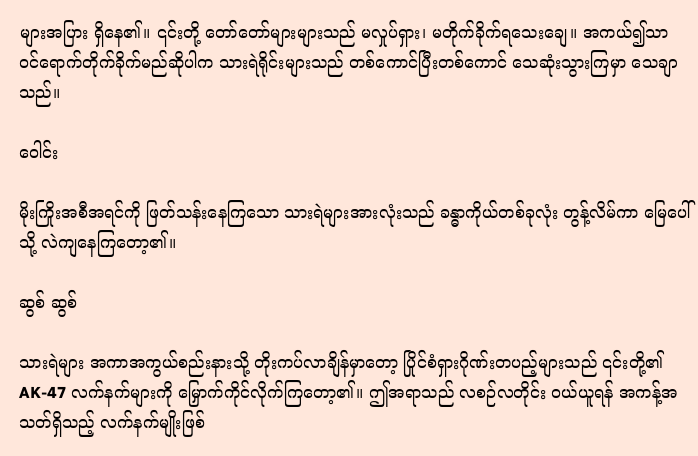များအပြား ရှိနေ၏။ ၎င်းတို့ တော်တော်များများသည် မလှုပ်ရှား၊ မတိုက်ခိုက်ရသေးချေ။ အကယ်၍သာ ဝင်ရောက်တိုက်ခိုက်မည်ဆိုပါက သားရဲရိုင်းများသည် တစ်ကောင်ပြီးတစ်ကောင် သေဆုံးသွားကြမှာ သေချာသည်။

ဝေါင်း

မိုးကြိုးအစီအရင်ကို ဖြတ်သန်းနေကြသော သားရဲများအားလုံးသည် ခန္ဓာကိုယ်တစ်ခုလုံး တွန့်လိမ်ကာ မြေပေါ်သို့ လဲကျနေကြတော့၏။

ဆွစ် ဆွစ်

သားရဲများ အကာအကွယ်စည်းနားသို့ တိုးကပ်လာချိန်မှာတော့ ပြိုင်စံရှားဂိုဏ်းတပည့်များသည် ၎င်းတို့၏ AK-47 လက်နက်များကို မြှောက်ကိုင်လိုက်ကြတော့၏။ ဤအရာသည် လစဉ်လတိုင်း ဝယ်ယူရန် အကန့်အသတ်ရှိသည့် လက်နက်မျိုးဖြစ်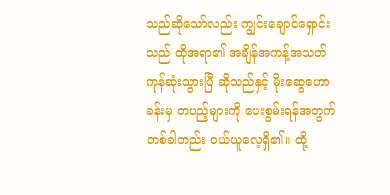သည်ဆိုသော်လည်း ကျွင်းချောင်ရှောင်းသည် ထိုအရာ၏ အချိန်အကန့်အသတ် ကုန်ဆုံးသွားပြီ ဆိုသည်နှင့် မိုးဆွေဟောခန်းမှ တပည့်များကို ပေးစွမ်းရန်အတွက် တစ်ခါတည်း ဝယ်ယူလေ့ရှိ၏။ ထို့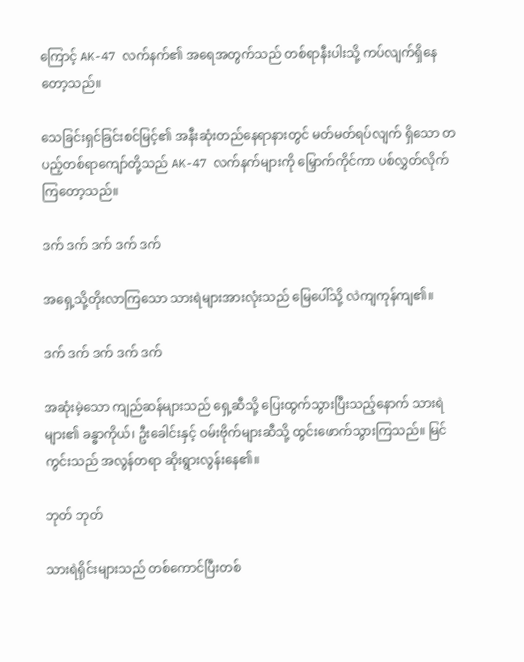ကြောင့် AK-47 လက်နက်၏ အရေအတွက်သည် တစ်ရာနီးပါးသို့ ကပ်လျက်ရှိနေတော့သည်။

သေခြင်းရှင်ခြင်းစင်မြင့်၏ အနီးဆုံးတည်နေရာနားတွင် မတ်မတ်ရပ်လျက် ရှိသော တပည့်တစ်ရာကျော်တို့သည် AK-47 လက်နက်များကို မြှောက်ကိုင်ကာ ပစ်လွှတ်လိုက်ကြတော့သည်။

ဒက် ဒက် ဒက် ဒက် ဒက်

အရှေ့သို့တိုးလာကြသော သားရဲများအားလုံးသည် မြေပေါ်သို့ လဲကျကုန်ကျ၏။

ဒက် ဒက် ဒက် ဒက် ဒက်

အဆုံးမဲ့သော ကျည်ဆန်များသည် ရှေ့ဆီသို့ ပြေးထွက်သွားပြီးသည့်နောက် သားရဲများ၏ ခန္ဓာကိုယ်၊ ဦးခေါင်းနှင့် ဝမ်းဗိုက်များဆီသို့ ထွင်းဖောက်သွားကြသည်။ မြင်ကွင်းသည် အလွန်တရာ ဆိုးရွားလွန်းနေ၏။

ဘုတ် ဘုတ်

သားရဲရိုင်းများသည် တစ်ကောင်ပြီးတစ်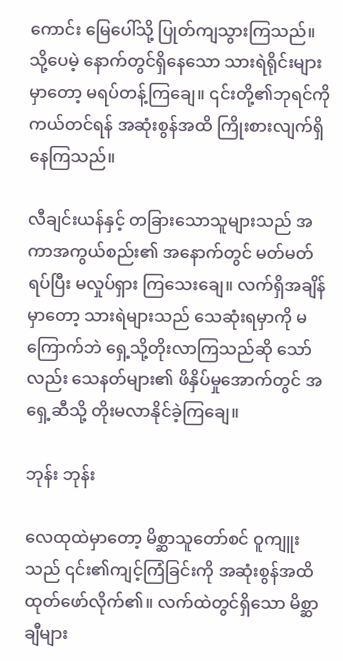ကောင်း မြေပေါ်သို့ ပြုတ်ကျသွားကြသည်။ သို့ပေမဲ့ နောက်တွင်ရှိနေသော သားရဲရိုင်းများမှာတော့ မရပ်တန့်ကြချေ။ ၎င်းတို့၏ဘုရင်ကို ကယ်တင်ရန် အဆုံးစွန်အထိ ကြိုးစားလျက်ရှိနေကြသည်။

လီချင်းယန်နှင့် တခြားသောသူများသည် အကာအကွယ်စည်း၏ အနောက်တွင် မတ်မတ်ရပ်ပြီး မလှုပ်ရှား ကြသေးချေ။ လက်ရှိအချိန်မှာတော့ သားရဲများသည် သေဆုံးရမှာကို မကြောက်ဘဲ ရှေ့သို့တိုးလာကြသည်ဆို သော်လည်း သေနတ်များ၏ ဖိနှိပ်မှုအောက်တွင် အရှေ့ဆီသို့ တိုးမလာနိုင်ခဲ့ကြချေ။

ဘုန်း ဘုန်း

လေထုထဲမှာတော့ မိစ္ဆာသူတော်စင် ဝူကျူးသည် ၎င်း၏ကျင့်ကြံခြင်းကို အဆုံးစွန်အထိ ထုတ်ဖော်လိုက်၏။ လက်ထဲတွင်ရှိသော မိစ္ဆာချီများ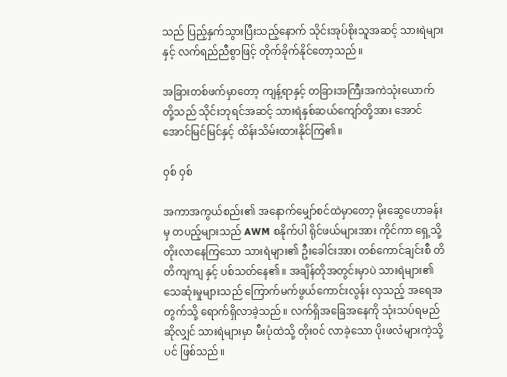သည် ပြည့်နှက်သွားပြီးသည့်နောက် သိုင်းအုပ်စိုးသူအဆင့် သားရဲများနှင့် လက်ရည်ညီစွာဖြင့် တိုက်ခိုက်နိုင်တော့သည်။

အခြားတစ်ဖက်မှာတော့ ကျန့်ရာနှင့် တခြားအကြီးအကဲသုံးယောက် တို့သည် သိုင်းဘုရင်အဆင့် သားရဲနှစ်ဆယ်ကျော်တို့အား အောင်အောင်မြင်မြင်နှင့် ထိန်းသိမ်းထားနိုင်ကြ၏။

ဝှစ် ဝှစ်

အကာအကွယ်စည်း၏ အနောက်မျှော်စင်ထဲမှာတော့ မိုးဆွေဟောခန်းမှ တပည့်များသည် AWM စနိုက်ပါ ရိုင်ဖယ်များအား ကိုင်ကာ ရှေ့သို့တိုးလာနေကြသော သားရဲများ၏ ဦးခေါင်းအား တစ်ကောင်ချင်းစီ တိတိကျကျ နှင့် ပစ်သတ်နေ၏။ အချိန်တိုအတွင်းမှာပဲ သားရဲများ၏ သေဆုံးမှုများသည် ကြောက်မက်ဖွယ်ကောင်းလွန်း လှသည့် အရေအတွက်သို့ ရောက်ရှိလာခဲ့သည်။ လက်ရှိအခြေအနေကို သုံးသပ်ရမည်ဆိုလျှင် သားရဲများမှာ မီးပုံထဲသို့ တိုးဝင် လာခဲ့သော ပိုးဖလံများကဲ့သို့ပင် ဖြစ်သည်။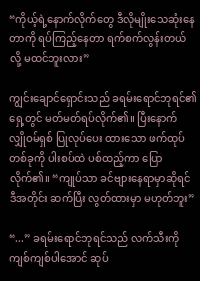“ကိုယ့်ရဲ့နောက်လိုက်တွေ ဒီလိုမျိုးသေဆုံးနေတာကို ရပ်ကြည့်နေတာ ရက်စက်လွန်းတယ်လို့ မထင်ဘူးလား”

ကျွင်းချောင်ရှောင်းသည် ခရမ်းရောင်ဘုရင်၏ရှေ့တွင် မတ်မတ်ရပ်လိုက်၏။ ပြီးနောက် လျှိုဝမ်ရှစ် ပြုလုပ်ပေး ထားသော ဖက်ထုပ်တစ်ခုကို ပါးစပ်ထဲ ပစ်ထည့်ကာ ပြောလိုက်၏။ “ကျုပ်သာ ခင်ဗျားနေရာမှာဆိုရင် ဒီအတိုင်း ဆက်ပြီး လွတ်ထားမှာ မဟုတ်ဘူး”

“...” ခရမ်းရောင်ဘုရင်သည် လက်သီးကို ကျစ်ကျစ်ပါအောင် ဆုပ်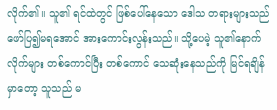လိုက်၏။ သူ၏ ရင်ထဲတွင် ဖြစ်ပေါ်နေသော ဒေါသ တရားများသည် ဖော်ပြ၍မရအောင် အားကောင်းလွန်းသည်။ သို့ပေမဲ့ သူ၏နောက်လိုက်များ တစ်ကောင်ပြီး တစ်ကောင် သေဆုံးနေသည်ကို မြင်ရချိန်မှာတော့ သူသည် မ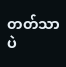တတ်သာပဲ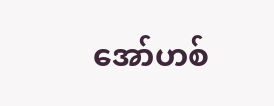အော်ဟစ်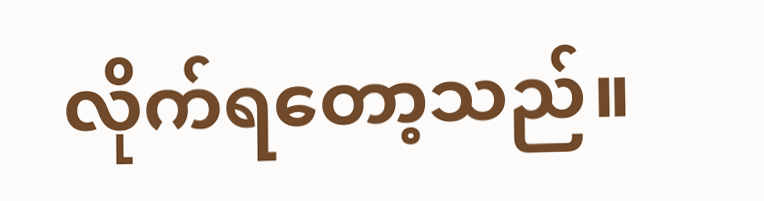လိုက်ရတော့သည်။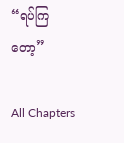“ရပ်ကြတော့”

All Chapters